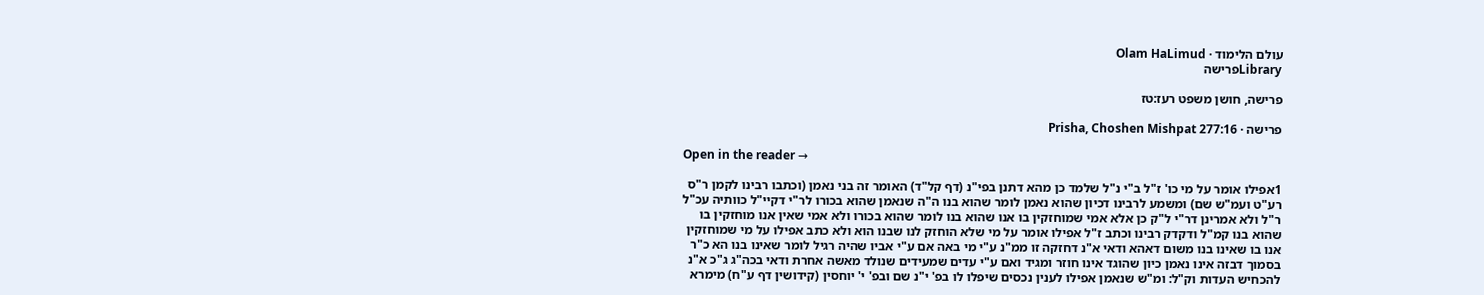עולם הלימוד · Olam HaLimud
Libraryפרישה

פרישה, חושן משפט רעז:טז

פרישה · Prisha, Choshen Mishpat 277:16

Open in the reader →

1אפילו אומר על מי כו' ז"ל ב"י נ"ל שלמד כן מהא דתנן בפי"נ (דף קל"ד) האומר זה בני נאמן (וכתבו רבינו לקמן ר"ס רע"ט ועמ"ש שם) ומשמע לרבינו דכיון שהוא נאמן לומר שהוא בנו ה"ה שנאמן שהוא בכורו לר"י דקיי"ל כוותיה עכ"ל ר"ל ולא אמרינן דר"י ל"ק כן אלא אמי שמוחזקין בו אנו שהוא בנו לומר שהוא בכורו ולא אמי שאין אנו מוחזקין בו שהוא בנו קמ"ל ודקדק רבינו וכתב ז"ל אפילו אומר על מי שלא הוחזק לנו שבנו הוא ולא כתב אפילו על מי שמוחזקין אנו בו שאינו בנו משום דאהא ודאי א"נ דחזקה זו ממ"נ ע"י מי באה אם ע"י אביו שהיה רגיל לומר שאינו בנו הא כ"ר בסמוך דבזה אינו נאמן כיון שהוגד אינו חוזר ומגיד ואם ע"י עדים שמעידים שנולד מאשה אחרת ודאי בכה"ג ג"כ א"נ להכחיש העדות וק"ל: ומ"ש שנאמן אפילו לענין נכסים שיפלו לו בפ' י"נ שם ובפ' י' יוחסין (קידושין דף ע"ח) מימרא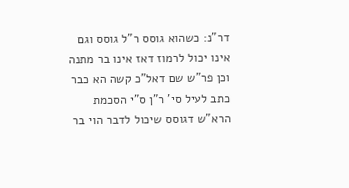דר"נ: כשהוא גוסס ר"ל גוסס וגם אינו יכול לרמוז דאז אינו בר מתנה וכן פר"ש שם דאל"כ קשה הא כבר כתב לעיל סי' ר"ן ס"י הסכמת הרא"ש דגוסס שיכול לדבר הוי בר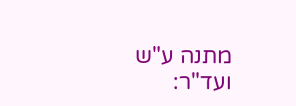מתנה ע"ש ועד"ר: